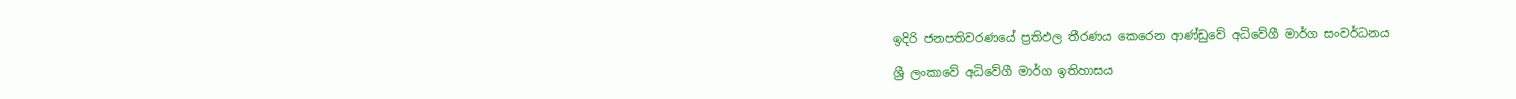ඉදිරි ජනපතිවරණයේ ප්‍රතිඵල තීරණය කෙරෙන ආණ්ඩුවේ අධිවේගී මාර්ග සංවර්ධනය

ශ්‍රී ලංකාවේ අධිවේගී මාර්ග ඉතිහාසය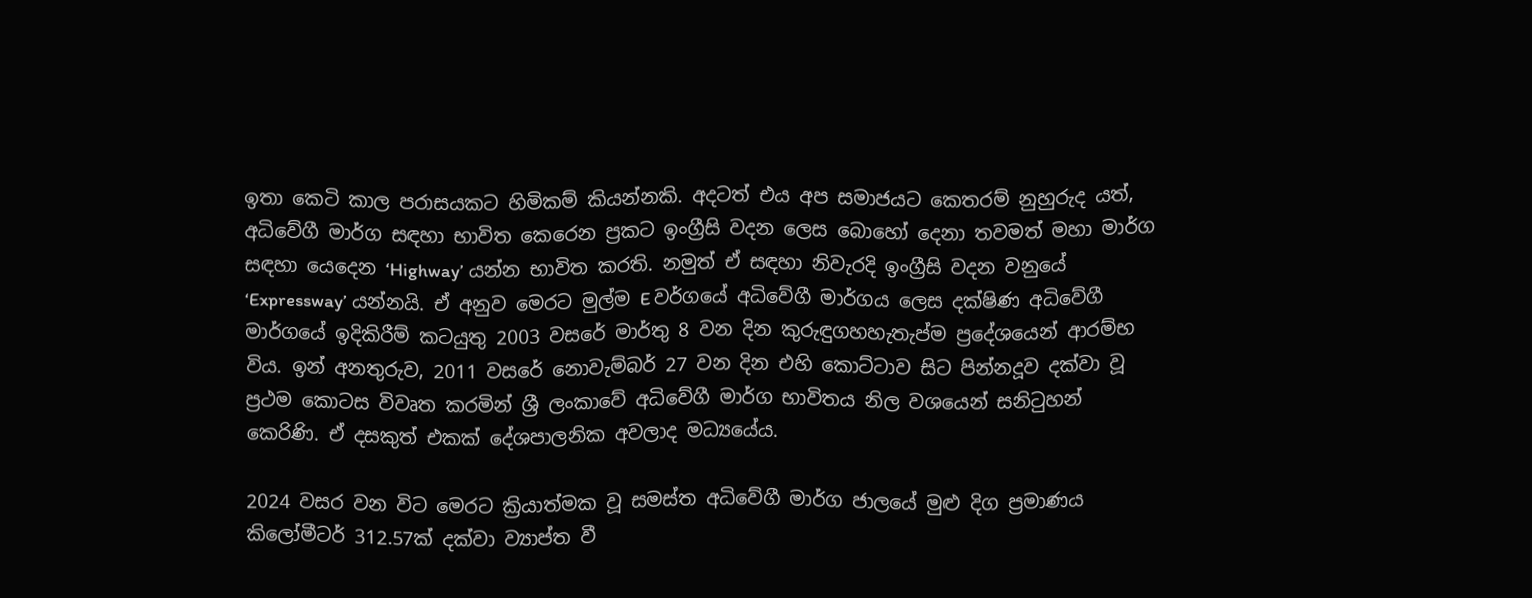ඉතා කෙටි කාල පරාසයකට හිමිකම් කියන්නකි. අදටත් එය අප සමාජයට කෙතරම් නුහුරුද යත්, අධිවේගී මාර්ග සඳහා භාවිත කෙරෙන ප්‍රකට ඉංග්‍රීසි වදන ලෙස බොහෝ දෙනා තවමත් මහා මාර්ග සඳහා යෙදෙන ‘Highway’ යන්න භාවිත කරති. නමුත් ඒ සඳහා නිවැරදි ඉංග්‍රීසි වදන වනුයේ ‘Expressway’ යන්නයි. ඒ අනුව මෙරට මුල්ම E වර්ගයේ අධිවේගී මාර්ගය ලෙස දක්ෂිණ අධිවේගී මාර්ගයේ ඉදිකිරීම් කටයුතු 2003 වසරේ මාර්තු 8 වන දින කුරුඳුගහහැතැප්ම ප්‍රදේශයෙන් ආරම්භ විය. ඉන් අනතුරුව, 2011 වසරේ නොවැම්බර් 27 වන දින එහි කොට්ටාව සිට පින්නදූව දක්වා වූ ප්‍රථම කොටස විවෘත කරමින් ශ්‍රී ලංකාවේ අධිවේගී මාර්ග භාවිතය නිල වශයෙන් සනිටුහන් කෙරිණි. ඒ දසකුත් එකක් දේශපාලනික අවලාද මධ්‍යයේය.

2024 වසර වන විට මෙරට ක්‍රියාත්මක වූ සමස්ත අධිවේගී මාර්ග ජාලයේ මුළු දිග ප්‍රමාණය කිලෝමීටර් 312.57ක් දක්වා ව්‍යාප්ත වී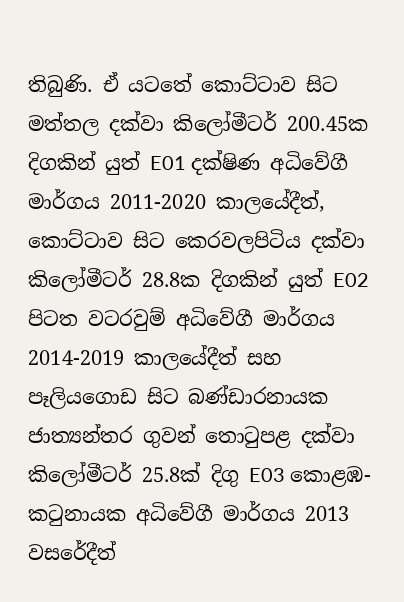තිබුණි. ඒ යටතේ කොට්ටාව සිට මත්තල දක්වා කිලෝමීටර් 200.45ක දිගකින් යුත් E01 දක්ෂිණ අධිවේගී මාර්ගය 2011-2020 කාලයේදීත්, කොට්ටාව සිට කෙරවලපිටිය දක්වා කිලෝමීටර් 28.8ක දිගකින් යුත් E02 පිටත වටරවුම් අධිවේගී මාර්ගය 2014-2019 කාලයේදීත් සහ පෑලියගොඩ සිට බණ්ඩාරනායක ජාත්‍යන්තර ගුවන් තොටුපළ දක්වා කිලෝමීටර් 25.8ක් දිගු E03 කොළඹ-කටුනායක අධිවේගී මාර්ගය 2013 වසරේදීත්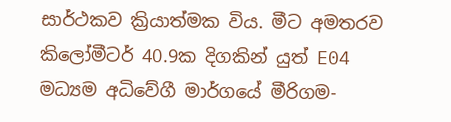සාර්ථකව ක්‍රියාත්මක විය. මීට අමතරව කිලෝමීටර් 40.9ක දිගකින් යුත් E04 මධ්‍යම අධිවේගී මාර්ගයේ මීරිගම-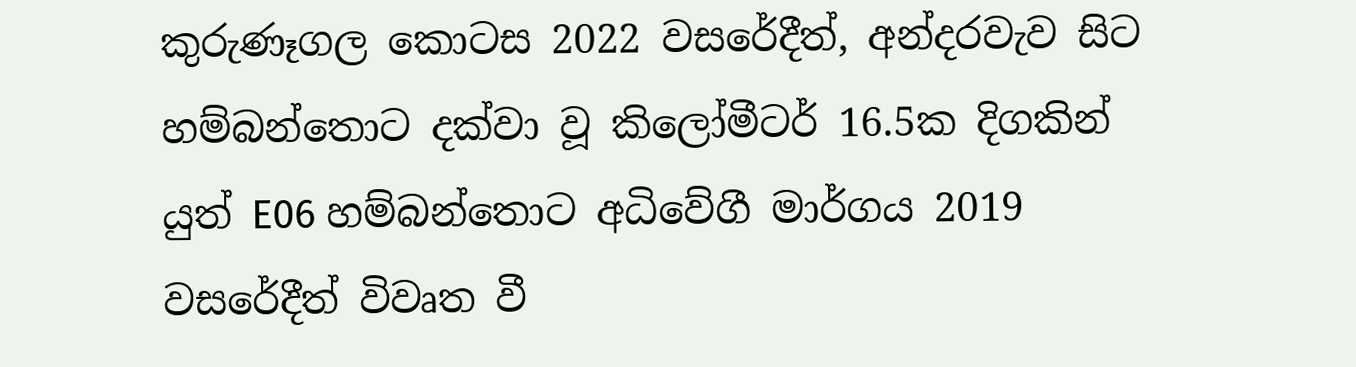කුරුණෑගල කොටස 2022 වසරේදීත්, අන්දරවැව සිට හම්බන්තොට දක්වා වූ කිලෝමීටර් 16.5ක දිගකින් යුත් E06 හම්බන්තොට අධිවේගී මාර්ගය 2019 වසරේදීත් විවෘත වී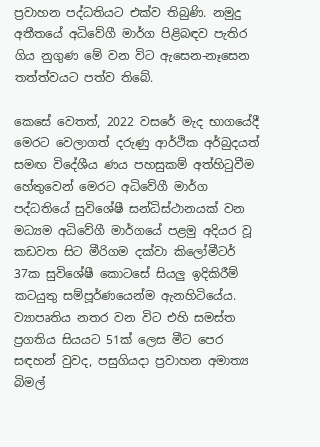ප්‍රවාහන පද්ධතියට එක්ව තිබුණි. නමුදු අතීතයේ අධිවේගී මාර්ග පිළිබඳව පැතිර ගිය නුගුණ මේ වන විට ඇසෙන-නෑසෙන තත්ත්වයට පත්ව තිබේ.

කෙසේ වෙතත්, 2022 වසරේ මැද භාගයේදී මෙරට වෙලාගත් දරුණු ආර්ථික අර්බුදයත් සමඟ විදේශීය ණය පහසුකම් අත්හිටුවීම හේතුවෙන් මෙරට අධිවේගී මාර්ග පද්ධතියේ සුවිශේෂී සන්ධිස්ථානයක් වන මධ්‍යම අධිවේගී මාර්ගයේ පළමු අදියර වූ කඩවත සිට මීරිගම දක්වා කිලෝමීටර් 37ක සුවිශේෂී කොටසේ සියලු ඉදිකිරීම් කටයුතු සම්පූර්ණයෙන්ම ඇනහිටියේය. ව්‍යාපෘතිය නතර වන විට එහි සමස්ත ප්‍රගතිය සියයට 51ක් ලෙස මීට පෙර සඳහන් වුවද, පසුගියදා ප්‍රවාහන අමාත්‍ය බිමල්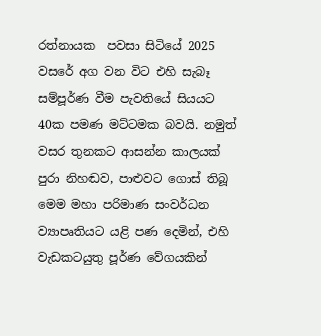රත්නායක  පවසා සිටියේ 2025 වසරේ අග වන විට එහි සැබෑ සම්පූර්ණ වීම පැවතියේ සියයට 40ක පමණ මට්ටමක බවයි. නමුත් වසර තුනකට ආසන්න කාලයක් පුරා නිහඬව, පාළුවට ගොස් තිබූ මෙම මහා පරිමාණ සංවර්ධන ව්‍යාපෘතියට යළි පණ දෙමින්, එහි වැඩකටයුතු පූර්ණ වේගයකින්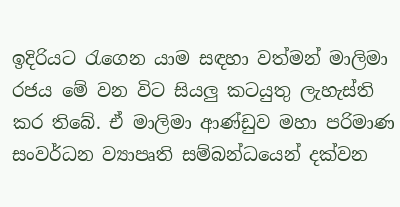ඉදිරියට රැගෙන යාම සඳහා වත්මන් මාලිමා රජය මේ වන විට සියලු කටයුතු ලැහැස්ති කර තිබේ. ඒ මාලිමා ආණ්ඩුව මහා පරිමාණ සංවර්ධන ව්‍යාපෘති සම්බන්ධයෙන් දක්වන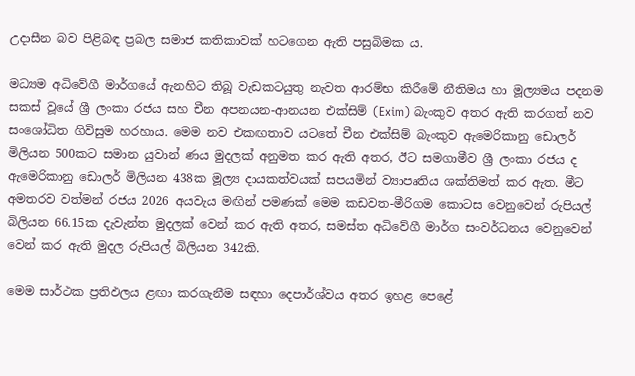උදාසීන බව පිළිබඳ ප්‍රබල සමාජ කතිකාවක් හටගෙන ඇති පසුබිමක ය.

මධ්‍යම අධිවේගී මාර්ගයේ ඇනහිට තිබූ වැඩකටයුතු නැවත ආරම්භ කිරීමේ නීතිමය හා මූල්‍යමය පදනම සකස් වූයේ ශ්‍රී ලංකා රජය සහ චීන අපනයන-ආනයන එක්සිම් (Exim) බැංකුව අතර ඇති කරගත් නව සංශෝධිත ගිවිසුම හරහාය. මෙම නව එකඟතාව යටතේ චීන එක්සිම් බැංකුව ඇමෙරිකානු ඩොලර් මිලියන 500කට සමාන යුවාන් ණය මුදලක් අනුමත කර ඇති අතර, ඊට සමගාමීව ශ්‍රී ලංකා රජය ද ඇමෙරිකානු ඩොලර් මිලියන 438ක මූල්‍ය දායකත්වයක් සපයමින් ව්‍යාපෘතිය ශක්තිමත් කර ඇත. මීට අමතරව වත්මන් රජය 2026 අයවැය මඟින් පමණක් මෙම කඩවත-මීරිගම කොටස වෙනුවෙන් රුපියල් බිලියන 66.15ක දැවැන්ත මුදලක් වෙන් කර ඇති අතර, සමස්ත අධිවේගී මාර්ග සංවර්ධනය වෙනුවෙන් වෙන් කර ඇති මුදල රුපියල් බිලියන 342කි.

මෙම සාර්ථක ප්‍රතිඵලය ළඟා කරගැනීම සඳහා දෙපාර්ශ්වය අතර ඉහළ පෙළේ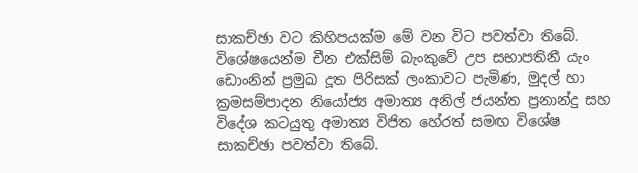සාකච්ඡා වට කිහිපයක්ම මේ වන විට පවත්වා තිබේ. විශේෂයෙන්ම චීන එක්සිම් බැංකුවේ උප සභාපතිනී යැං ඩොංනින් ප්‍රමුඛ දූත පිරිසක් ලංකාවට පැමිණ, මුදල් හා ක්‍රමසම්පාදන නියෝජ්‍ය අමාත්‍ය අනිල් ජයන්ත ප්‍රනාන්දු සහ විදේශ කටයුතු අමාත්‍ය විජිත හේරත් සමඟ විශේෂ සාකච්ඡා පවත්වා තිබේ.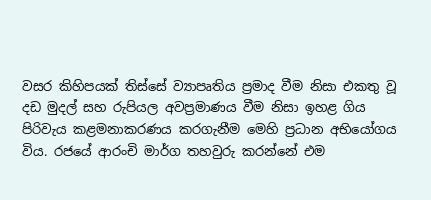වසර කිහිපයක් තිස්සේ ව්‍යාපෘතිය ප්‍රමාද වීම නිසා එකතු වූ දඩ මුදල් සහ රුපියල අවප්‍රමාණය වීම නිසා ඉහළ ගිය පිරිවැය කළමනාකරණය කරගැනීම මෙහි ප්‍රධාන අභියෝගය විය. රජයේ ආරංචි මාර්ග තහවුරු කරන්නේ එම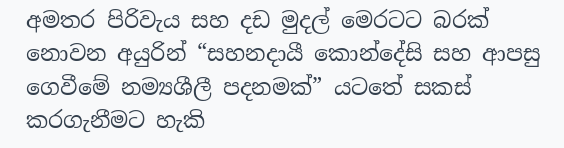අමතර පිරිවැය සහ දඩ මුදල් මෙරටට බරක් නොවන අයුරින් “සහනදායී කොන්දේසි සහ ආපසු ගෙවීමේ නම්‍යශීලී පදනමක්” යටතේ සකස් කරගැනීමට හැකි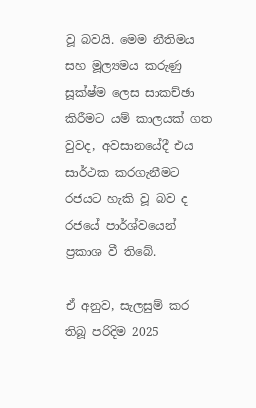වූ බවයි. මෙම නීතිමය සහ මූල්‍යමය කරුණු සූක්ෂ්ම ලෙස සාකච්ඡා කිරීමට යම් කාලයක් ගත වුවද, අවසානයේදී එය සාර්ථක කරගැනීමට රජයට හැකි වූ බව ද රජයේ පාර්ශ්වයෙන් ප්‍රකාශ වී තිබේ.

ඒ අනුව, සැලසුම් කර තිබූ පරිදිම 2025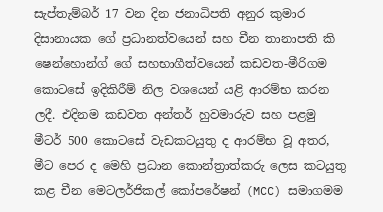සැප්තැම්බර් 17 වන දින ජනාධිපති අනුර කුමාර දිසානායක ගේ ප්‍රධානත්වයෙන් සහ චීන තානාපති කි ෂෙන්හොන්ග් ගේ සහභාගීත්වයෙන් කඩවත-මීරිගම කොටසේ ඉදිකිරීම් නිල වශයෙන් යළි ආරම්භ කරන ලදී. එදිනම කඩවත අන්තර් හුවමාරුව සහ පළමු මීටර් 500 කොටසේ වැඩකටයුතු ද ආරම්භ වූ අතර, මීට පෙර ද මෙහි ප්‍රධාන කොන්ත්‍රාත්කරු ලෙස කටයුතු කළ චීන මෙටලර්ජිකල් කෝපරේෂන් (MCC) සමාගමම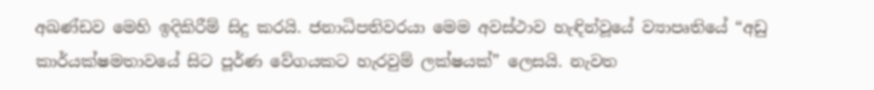අඛණ්ඩව මෙහි ඉදිකිරීම් සිදු කරයි. ජනාධිපතිවරයා මෙම අවස්ථාව හැඳින්වූයේ ව්‍යාපෘතියේ “අඩු කාර්යක්ෂමතාවයේ සිට පූර්ණ වේගයකට හැරවුම් ලක්ෂයක්” ලෙසයි. නැවත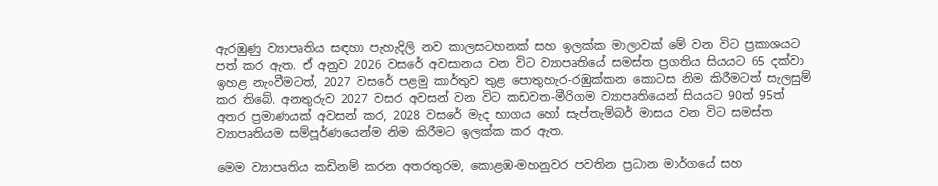ඇරඹුණු ව්‍යාපෘතිය සඳහා පැහැදිලි නව කාලසටහනක් සහ ඉලක්ක මාලාවක් මේ වන විට ප්‍රකාශයට පත් කර ඇත. ඒ අනුව 2026 වසරේ අවසානය වන විට ව්‍යාපෘතියේ සමස්ත ප්‍රගතිය සියයට 65 දක්වා ඉහළ නැංවීමටත්, 2027 වසරේ පළමු කාර්තුව තුළ පොතුහැර-රඹුක්කන කොටස නිම කිරීමටත් සැලසුම් කර තිබේ. අනතුරුව 2027 වසර අවසන් වන විට කඩවත-මීරිගම ව්‍යාපෘතියෙන් සියයට 90ත් 95ත් අතර ප්‍රමාණයක් අවසන් කර, 2028 වසරේ මැද භාගය හෝ සැප්තැම්බර් මාසය වන විට සමස්ත ව්‍යාපෘතියම සම්පූර්ණයෙන්ම නිම කිරීමට ඉලක්ක කර ඇත.

මෙම ව්‍යාපෘතිය කඩිනම් කරන අතරතුරම, කොළඹ-මහනුවර පවතින ප්‍රධාන මාර්ගයේ සහ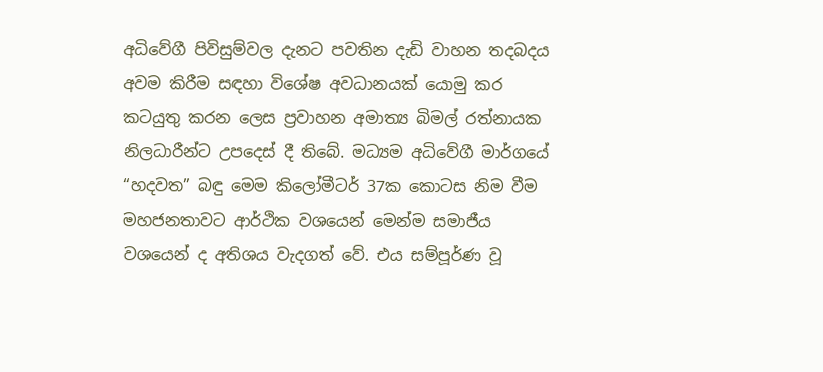අධිවේගී පිවිසුම්වල දැනට පවතින දැඩි වාහන තදබදය අවම කිරීම සඳහා විශේෂ අවධානයක් යොමු කර කටයුතු කරන ලෙස ප්‍රවාහන අමාත්‍ය බිමල් රත්නායක නිලධාරීන්ට උපදෙස් දී තිබේ. මධ්‍යම අධිවේගී මාර්ගයේ “හදවත” බඳු මෙම කිලෝමීටර් 37ක කොටස නිම වීම මහජනතාවට ආර්ථික වශයෙන් මෙන්ම සමාජීය වශයෙන් ද අතිශය වැදගත් වේ. එය සම්පූර්ණ වූ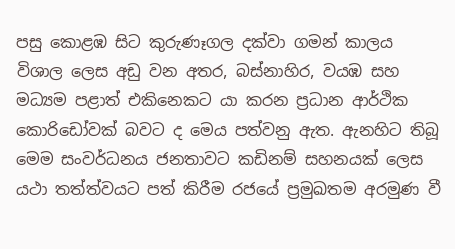පසු කොළඹ සිට කුරුණෑගල දක්වා ගමන් කාලය විශාල ලෙස අඩු වන අතර, බස්නාහිර, වයඹ සහ මධ්‍යම පළාත් එකිනෙකට යා කරන ප්‍රධාන ආර්ථික කොරිඩෝවක් බවට ද මෙය පත්වනු ඇත. ඇනහිට තිබූ මෙම සංවර්ධනය ජනතාවට කඩිනම් සහනයක් ලෙස යථා තත්ත්වයට පත් කිරීම රජයේ ප්‍රමුඛතම අරමුණ වී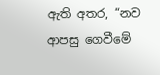ඇති අතර, “නව ආපසු ගෙවීමේ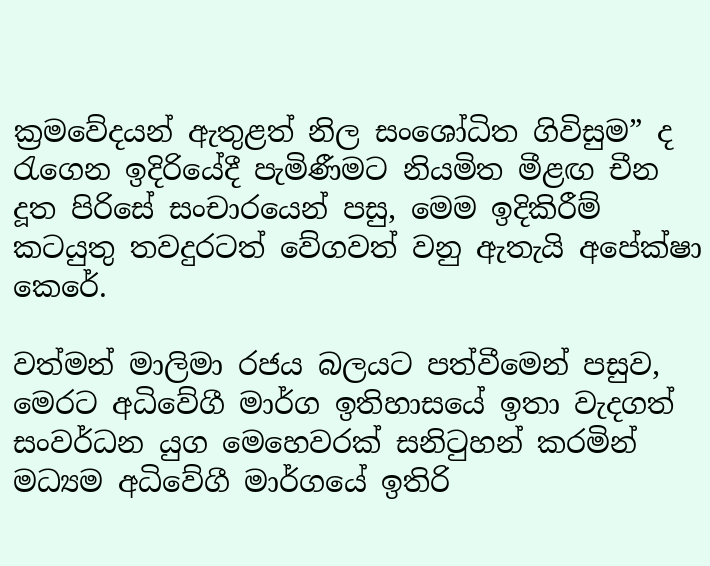ක්‍රමවේදයන් ඇතුළත් නිල සංශෝධිත ගිවිසුම” ද රැගෙන ඉදිරියේදී පැමිණීමට නියමිත මීළඟ චීන දූත පිරිසේ සංචාරයෙන් පසු, මෙම ඉදිකිරීම් කටයුතු තවදුරටත් වේගවත් වනු ඇතැයි අපේක්ෂා කෙරේ.

වත්මන් මාලිමා රජය බලයට පත්වීමෙන් පසුව, මෙරට අධිවේගී මාර්ග ඉතිහාසයේ ඉතා වැදගත් සංවර්ධන යුග මෙහෙවරක් සනිටුහන් කරමින් මධ්‍යම අධිවේගී මාර්ගයේ ඉතිරි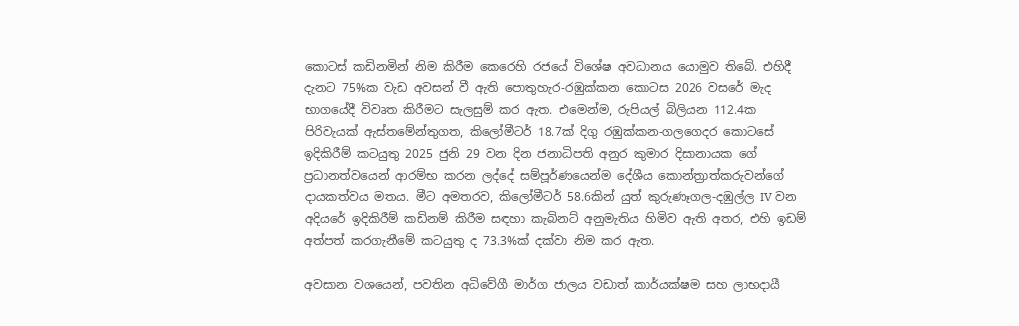කොටස් කඩිනමින් නිම කිරීම කෙරෙහි රජයේ විශේෂ අවධානය යොමුව තිබේ. එහිදී දැනට 75%ක වැඩ අවසන් වී ඇති පොතුහැර-රඹුක්කන කොටස 2026 වසරේ මැද භාගයේදී විවෘත කිරීමට සැලසුම් කර ඇත. එමෙන්ම, රුපියල් බිලියන 112.4ක පිරිවැයක් ඇස්තමේන්තුගත, කිලෝමීටර් 18.7ක් දිගු රඹුක්කන-ගලගෙදර කොටසේ ඉදිකිරීම් කටයුතු 2025 ජුනි 29 වන දින ජනාධිපති අනුර කුමාර දිසානායක ගේ ප්‍රධානත්වයෙන් ආරම්භ කරන ලද්දේ සම්පූර්ණයෙන්ම දේශීය කොන්ත්‍රාත්කරුවන්ගේ දායකත්වය මතය. මීට අමතරව, කිලෝමීටර් 58.6කින් යුත් කුරුණෑගල-දඹුල්ල IV වන අදියරේ ඉදිකිරීම් කඩිනම් කිරීම සඳහා කැබිනට් අනුමැතිය හිමිව ඇති අතර, එහි ඉඩම් අත්පත් කරගැනීමේ කටයුතු ද 73.3%ක් දක්වා නිම කර ඇත.

අවසාන වශයෙන්, පවතින අධිවේගී මාර්ග ජාලය වඩාත් කාර්යක්ෂම සහ ලාභදායී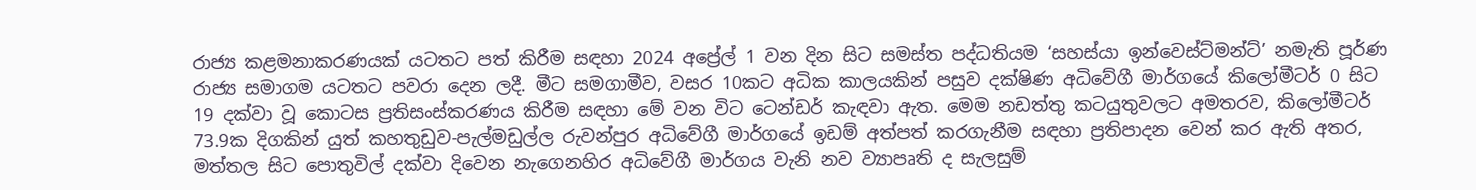රාජ්‍ය කළමනාකරණයක් යටතට පත් කිරීම සඳහා 2024 අප්‍රේල් 1 වන දින සිට සමස්ත පද්ධතියම ‘සහස්යා ඉන්වෙස්ට්මන්ට්’ නමැති පූර්ණ රාජ්‍ය සමාගම යටතට පවරා දෙන ලදී. මීට සමගාමීව, වසර 10කට අධික කාලයකින් පසුව දක්ෂිණ අධිවේගී මාර්ගයේ කිලෝමීටර් 0 සිට 19 දක්වා වූ කොටස ප්‍රතිසංස්කරණය කිරීම සඳහා මේ වන විට ටෙන්ඩර් කැඳවා ඇත. මෙම නඩත්තු කටයුතුවලට අමතරව, කිලෝමීටර් 73.9ක දිගකින් යුත් කහතුඩුව-පැල්මඩුල්ල රුවන්පුර අධිවේගී මාර්ගයේ ඉඩම් අත්පත් කරගැනීම සඳහා ප්‍රතිපාදන වෙන් කර ඇති අතර, මත්තල සිට පොතුවිල් දක්වා දිවෙන නැගෙනහිර අධිවේගී මාර්ගය වැනි නව ව්‍යාපෘති ද සැලසුම්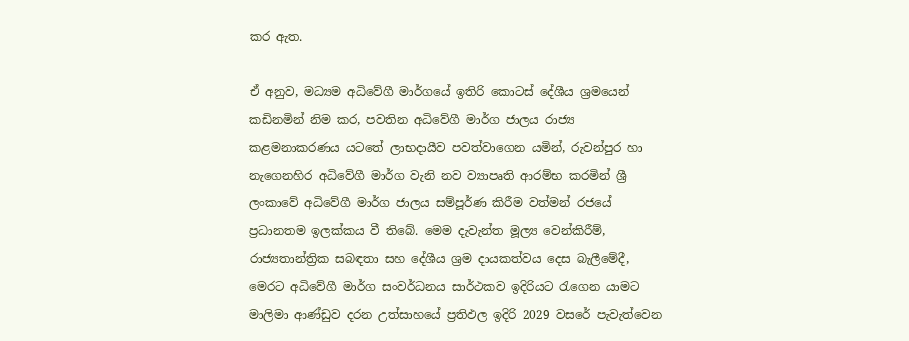කර ඇත.

ඒ අනුව, මධ්‍යම අධිවේගී මාර්ගයේ ඉතිරි කොටස් දේශීය ශ්‍රමයෙන් කඩිනමින් නිම කර, පවතින අධිවේගී මාර්ග ජාලය රාජ්‍ය කළමනාකරණය යටතේ ලාභදායීව පවත්වාගෙන යමින්, රුවන්පුර හා නැගෙනහිර අධිවේගී මාර්ග වැනි නව ව්‍යාපෘති ආරම්භ කරමින් ශ්‍රී ලංකාවේ අධිවේගී මාර්ග ජාලය සම්පූර්ණ කිරීම වත්මන් රජයේ ප්‍රධානතම ඉලක්කය වී තිබේ. මෙම දැවැන්ත මූල්‍ය වෙන්කිරීම්, රාජ්‍යතාන්ත්‍රික සබඳතා සහ දේශීය ශ්‍රම දායකත්වය දෙස බැලීමේදී, මෙරට අධිවේගී මාර්ග සංවර්ධනය සාර්ථකව ඉදිරියට රැගෙන යාමට මාලිමා ආණ්ඩුව දරන උත්සාහයේ ප්‍රතිඵල ඉදිරි 2029 වසරේ පැවැත්වෙන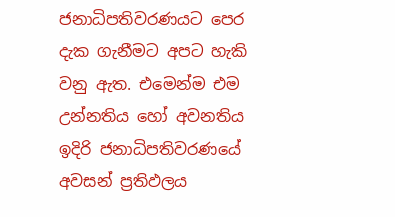ජනාධිපතිවරණයට පෙර දැක ගැනීමට අපට හැකි වනු ඇත. එමෙන්ම එම උන්නතිය හෝ අවනතිය ඉදිරි ජනාධිපතිවරණයේ අවසන් ප්‍රතිඵලය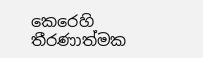කෙරෙහි තීරණාත්මක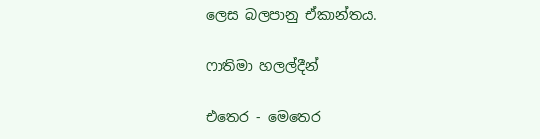ලෙස බලපානු ඒකාන්තය.

ෆාතිමා හලල්දීන්

එතෙර - මෙතෙර